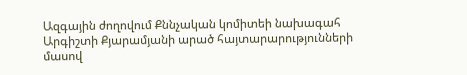Ազգային ժողովում Քննչական կոմիտեի նախագահ Արգիշտի Քյարամյանի արած հայտարարությունների մասով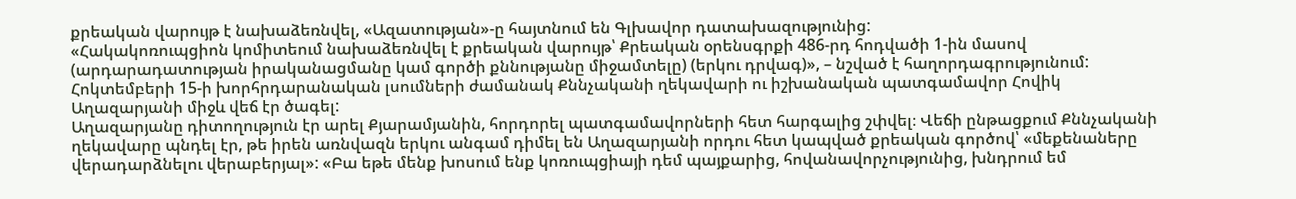քրեական վարույթ է նախաձեռնվել, «Ազատության»-ը հայտնում են Գլխավոր դատախազությունից:
«Հակակոռուպցիոն կոմիտեում նախաձեռնվել է քրեական վարույթ՝ Քրեական օրենսգրքի 486-րդ հոդվածի 1-ին մասով (արդարադատության իրականացմանը կամ գործի քննությանը միջամտելը) (երկու դրվագ)», – նշված է հաղորդագրությունում:
Հոկտեմբերի 15-ի խորհրդարանական լսումների ժամանակ Քննչականի ղեկավարի ու իշխանական պատգամավոր Հովիկ Աղազարյանի միջև վեճ էր ծագել:
Աղազարյանը դիտողություն էր արել Քյարամյանին, հորդորել պատգամավորների հետ հարգալից շփվել։ Վեճի ընթացքում Քննչականի ղեկավարը պնդել էր, թե իրեն առնվազն երկու անգամ դիմել են Աղազարյանի որդու հետ կապված քրեական գործով՝ «մեքենաները վերադարձնելու վերաբերյալ»: «Բա եթե մենք խոսում ենք կոռուպցիայի դեմ պայքարից, հովանավորչությունից, խնդրում եմ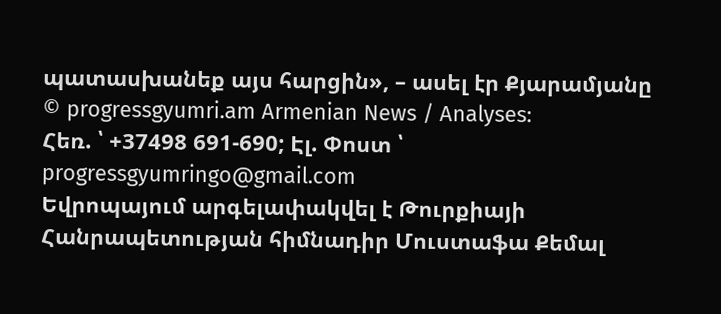պատասխանեք այս հարցին», – ասել էր Քյարամյանը
© progressgyumri.am Armenian News / Analyses:
Հեռ. ՝ +37498 691-690; Էլ. Փոստ ՝ progressgyumringo@gmail.com
Եվրոպայում արգելափակվել է Թուրքիայի Հանրապետության հիմնադիր Մուստաֆա Քեմալ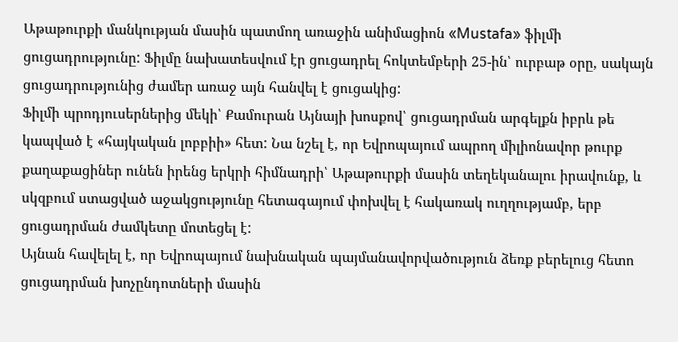Աթաթուրքի մանկության մասին պատմող առաջին անիմացիոն «Mustafa» ֆիլմի ցուցադրությունը: Ֆիլմը նախատեսվում էր ցուցադրել հոկտեմբերի 25-ին՝ ուրբաթ օրը, սակայն ցուցադրությունից ժամեր առաջ այն հանվել է ցուցակից:
Ֆիլմի պրոդյուսերներից մեկի՝ Քամուրան Այնայի խոսքով՝ ցուցադրման արգելքն իբրև թե կապված է «հայկական լոբբիի» հետ: Նա նշել է, որ Եվրոպայում ապրող միլիոնավոր թուրք քաղաքացիներ ունեն իրենց երկրի հիմնադրի՝ Աթաթուրքի մասին տեղեկանալու իրավունք, և սկզբում ստացված աջակցությունը հետագայում փոխվել է հակառակ ուղղությամբ, երբ ցուցադրման ժամկետը մոտեցել է:
Այնան հավելել է, որ Եվրոպայում նախնական պայմանավորվածություն ձեռք բերելուց հետո ցուցադրման խոչընդոտների մասին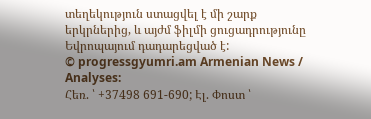տեղեկություն ստացվել է մի շարք երկրներից, և այժմ ֆիլմի ցուցադրությունը Եվրոպայում դադարեցված է:
© progressgyumri.am Armenian News / Analyses:
Հեռ. ՝ +37498 691-690; Էլ. Փոստ ՝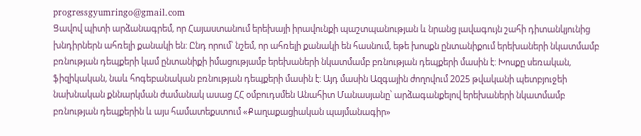progressgyumringo@gmail.com
Ցավով պիտի արձանագրեմ, որ Հայաստանում երեխայի իրավունքի պաշտպանության և նրանց լավագույն շահի դիտանկյունից խնդիրներն ահռելի քանակի են: Ընդ որում՝ նշեմ, որ ահռելի քանակի են հասնում, եթե խոսքն ընտանիքում երեխաների նկատմամբ բռնության դեպքերի կամ ընտանիքի իմացությամբ երեխաների նկատմամբ բռնության դեպքերի մասին է: Խոսքը սեռական, ֆիզիկական, նաև հոգեբանական բռնության դեպքերի մասին է: Այդ մասին Ազգային ժողովում 2025 թվականի պետբյուջեի նախնական քննարկման ժամանակ ասաց ՀՀ օմբուդսմեն Անահիտ Մանասյանը՝ արձագանքելով երեխաների նկատմամբ բռնության դեպքերին և այս համատեքստում «Քաղաքացիական պայմանագիր»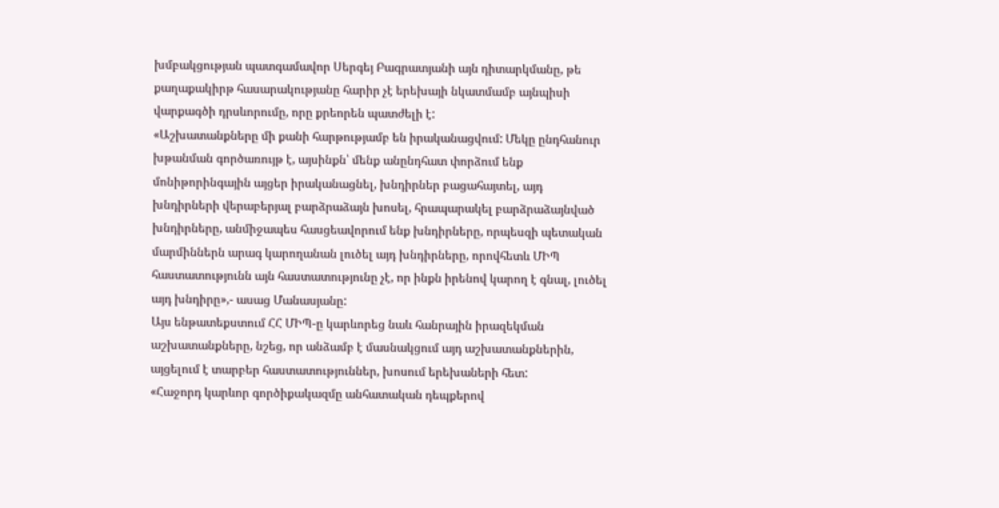խմբակցության պատգամավոր Սերգեյ Բագրատյանի այն դիտարկմանը, թե քաղաքակիրթ հասարակությանը հարիր չէ երեխայի նկատմամբ այնպիսի վարքագծի դրսևորումը, որը քրեորեն պատժելի է:
«Աշխատանքները մի քանի հարթությամբ են իրականացվում: Մեկը ընդհանուր խթանման գործառույթ է, այսինքն՝ մենք անընդհատ փորձում ենք մոնիթորինգային այցեր իրականացնել, խնդիրներ բացահայտել, այդ խնդիրների վերաբերյալ բարձրաձայն խոսել, հրապարակել բարձրաձայնված խնդիրները, անմիջապես հասցեավորում ենք խնդիրները, որպեսզի պետական մարմիններն արագ կարողանան լուծել այդ խնդիրները, որովհետև ՄԻՊ հաստատությունն այն հաստատությունը չէ, որ ինքն իրենով կարող է գնալ, լուծել այդ խնդիրը»,- ասաց Մանասյանը:
Այս ենթատեքստում ՀՀ ՄԻՊ-ը կարևորեց նաև հանրային իրազեկման աշխատանքները, նշեց, որ անձամբ է մասնակցում այդ աշխատանքներին, այցելում է տարբեր հաստատություններ, խոսում երեխաների հետ:
«Հաջորդ կարևոր գործիքակազմը անհատական դեպքերով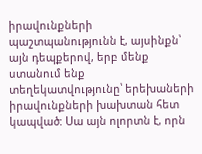իրավունքների պաշտպանությունն է, այսինքն՝ այն դեպքերով, երբ մենք ստանում ենք տեղեկատվությունը՝ երեխաների իրավունքների խախտան հետ կապված: Սա այն ոլորտն է, որն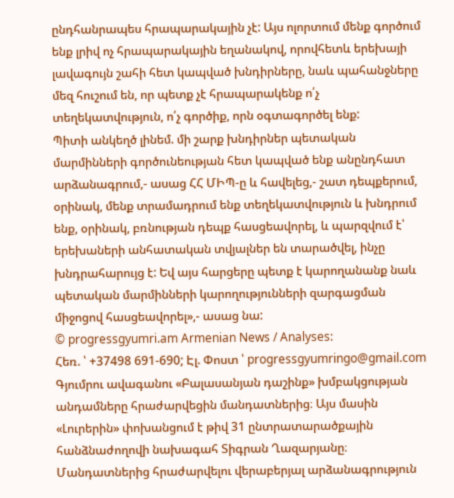ընդհանրապես հրապարակային չէ: Այս ոլորտում մենք գործում ենք լրիվ ոչ հրապարակային եղանակով, որովհետև երեխայի լավագույն շահի հետ կապված խնդիրները, նաև պահանջները մեզ հուշում են, որ պետք չէ հրապարակենք ո՛չ տեղեկատվություն, ո՛չ գործիք, որն օգտագործել ենք:
Պիտի անկեղծ լինեմ. մի շարք խնդիրներ պետական մարմինների գործունեության հետ կապված ենք անընդհատ արձանագրում,- ասաց ՀՀ ՄԻՊ-ը և հավելեց,- շատ դեպքերում, օրինակ, մենք տրամադրում ենք տեղեկատվություն և խնդրում ենք, օրինակ, բռնության դեպք հասցեավորել, և պարզվում է՝ երեխաների անհատական տվյալներ են տարածվել, ինչը խնդրահարույց է: Եվ այս հարցերը պետք է կարողանանք նաև պետական մարմինների կարողությունների զարգացման միջոցով հասցեավորել»,- ասաց նա:
© progressgyumri.am Armenian News / Analyses:
Հեռ. ՝ +37498 691-690; Էլ. Փոստ ՝ progressgyumringo@gmail.com
Գյումրու ավագանու «Բալասանյան դաշինք» խմբակցության անդամները հրաժարվեցին մանդատներից։ Այս մասին «Լուրերին» փոխանցում է թիվ 31 ընտրատարածքային հանձնաժողովի նախագահ Տիգրան Ղազարյանը։ Մանդատներից հրաժարվելու վերաբերյալ արձանագրություն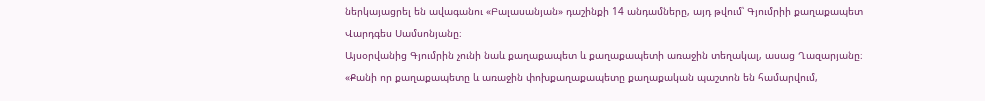ներկայացրել են ավագանու «Բալասանյան» դաշինքի 14 անդամները, այդ թվում՝ Գյումրիի քաղաքապետ Վարդգես Սամսոնյանը։
Այսօրվանից Գյումրին չունի նաև քաղաքապետ և քաղաքապետի առաջին տեղակալ, ասաց Ղազարյանը։
«Քանի որ քաղաքապետը և առաջին փոխքաղաքապետը քաղաքական պաշտոն են համարվում,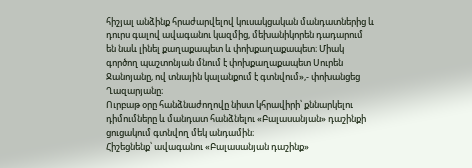հիշյալ անձինք հրաժարվելով կուսակցական մանդատներից և դուրս գալով ավագանու կազմից, մեխանիկորեն դադարում են նաև լինել քաղաքապետ և փոխքաղաքապետ։ Միակ գործող պաշտոնյան մնում է փոխքաղաքապետ Սուրեն Ջանոյանը, ով տնային կալանքում է գտնվում»,- փոխանցեց Ղազարյանը։
Ուրբաթ օրը հանձնաժողովը նիստ կհրավիրի՝ քննարկելու դիմումները և մանդատ հանձնելու «Բալասանյան» դաշինքի ցուցակում գտնվող մեկ անդամին։
Հիշեցնենք՝ ավագանու «Բալասանյան դաշինք»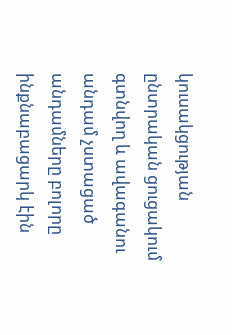կուսակցության ընտրական ցուցակում գտնվող և ավագանու անդամ չստացած անդամները բոլորը ինքնաբացարկ էին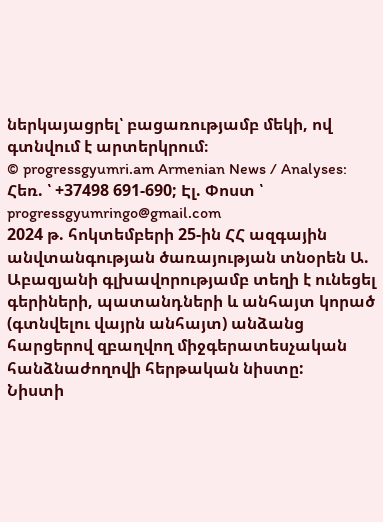ներկայացրել՝ բացառությամբ մեկի, ով գտնվում է արտերկրում։
© progressgyumri.am Armenian News / Analyses:
Հեռ. ՝ +37498 691-690; Էլ. Փոստ ՝ progressgyumringo@gmail.com
2024 թ. հոկտեմբերի 25-ին ՀՀ ազգային անվտանգության ծառայության տնօրեն Ա. Աբազյանի գլխավորությամբ տեղի է ունեցել գերիների, պատանդների և անհայտ կորած (գտնվելու վայրն անհայտ) անձանց հարցերով զբաղվող միջգերատեսչական հանձնաժողովի հերթական նիստը:
Նիստի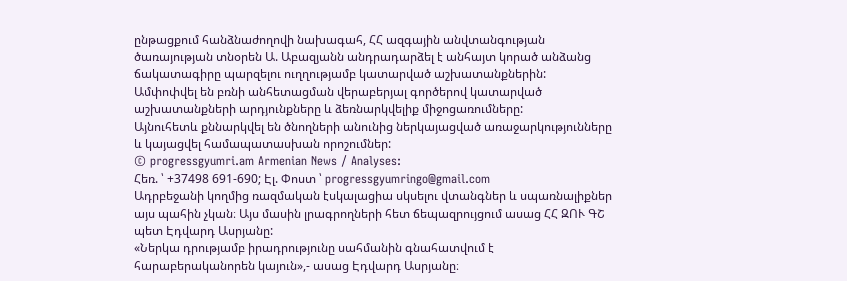ընթացքում հանձնաժողովի նախագահ, ՀՀ ազգային անվտանգության ծառայության տնօրեն Ա. Աբազյանն անդրադարձել է անհայտ կորած անձանց ճակատագիրը պարզելու ուղղությամբ կատարված աշխատանքներին:
Ամփոփվել են բռնի անհետացման վերաբերյալ գործերով կատարված աշխատանքների արդյունքները և ձեռնարկվելիք միջոցառումները:
Այնուհետև քննարկվել են ծնողների անունից ներկայացված առաջարկությունները և կայացվել համապատասխան որոշումներ:
© progressgyumri.am Armenian News / Analyses:
Հեռ. ՝ +37498 691-690; Էլ. Փոստ ՝ progressgyumringo@gmail.com
Ադրբեջանի կողմից ռազմական էսկալացիա սկսելու վտանգներ և սպառնալիքներ այս պահին չկան։ Այս մասին լրագրողների հետ ճեպազրույցում ասաց ՀՀ ԶՈՒ ԳՇ պետ Էդվարդ Ասրյանը:
«Ներկա դրությամբ իրադրությունը սահմանին գնահատվում է հարաբերականորեն կայուն»,- ասաց Էդվարդ Ասրյանը։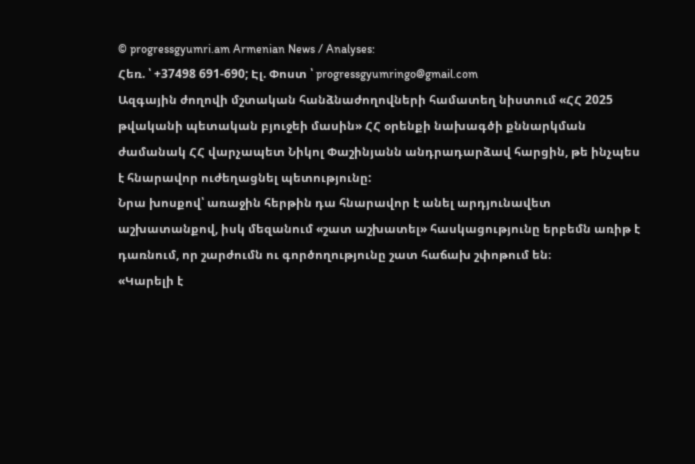© progressgyumri.am Armenian News / Analyses:
Հեռ. ՝ +37498 691-690; Էլ. Փոստ ՝ progressgyumringo@gmail.com
Ազգային ժողովի մշտական հանձնաժողովների համատեղ նիստում «ՀՀ 2025 թվականի պետական բյուջեի մասին» ՀՀ օրենքի նախագծի քննարկման ժամանակ ՀՀ վարչապետ Նիկոլ Փաշինյանն անդրադարձավ հարցին, թե ինչպես է հնարավոր ուժեղացնել պետությունը:
Նրա խոսքով՝ առաջին հերթին դա հնարավոր է անել արդյունավետ աշխատանքով, իսկ մեզանում «շատ աշխատել» հասկացությունը երբեմն առիթ է դառնում, որ շարժումն ու գործողությունը շատ հաճախ շփոթում են։
«Կարելի է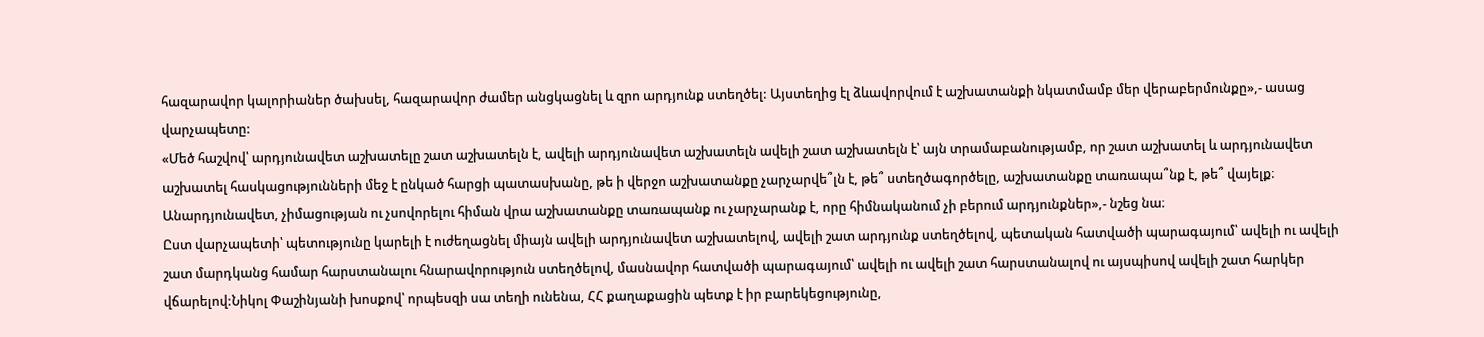հազարավոր կալորիաներ ծախսել, հազարավոր ժամեր անցկացնել և զրո արդյունք ստեղծել: Այստեղից էլ ձևավորվում է աշխատանքի նկատմամբ մեր վերաբերմունքը»,- ասաց վարչապետը:
«Մեծ հաշվով՝ արդյունավետ աշխատելը շատ աշխատելն է, ավելի արդյունավետ աշխատելն ավելի շատ աշխատելն է՝ այն տրամաբանությամբ, որ շատ աշխատել և արդյունավետ աշխատել հասկացությունների մեջ է ընկած հարցի պատասխանը, թե ի վերջո աշխատանքը չարչարվե՞լն է, թե՞ ստեղծագործելը, աշխատանքը տառապա՞նք է, թե՞ վայելք։
Անարդյունավետ, չիմացության ու չսովորելու հիման վրա աշխատանքը տառապանք ու չարչարանք է, որը հիմնականում չի բերում արդյունքներ»,- նշեց նա։
Ըստ վարչապետի՝ պետությունը կարելի է ուժեղացնել միայն ավելի արդյունավետ աշխատելով, ավելի շատ արդյունք ստեղծելով, պետական հատվածի պարագայում՝ ավելի ու ավելի շատ մարդկանց համար հարստանալու հնարավորություն ստեղծելով, մասնավոր հատվածի պարագայում՝ ավելի ու ավելի շատ հարստանալով ու այսպիսով ավելի շատ հարկեր վճարելով:Նիկոլ Փաշինյանի խոսքով՝ որպեսզի սա տեղի ունենա, ՀՀ քաղաքացին պետք է իր բարեկեցությունը,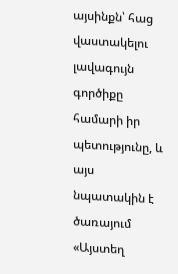այսինքն՝ հաց վաստակելու լավագույն գործիքը համարի իր պետությունը, և այս նպատակին է ծառայում «Այստեղ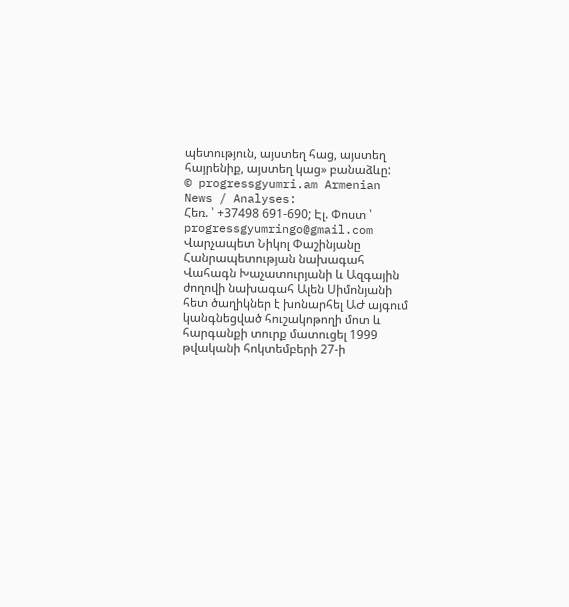պետություն, այստեղ հաց, այստեղ հայրենիք, այստեղ կաց» բանաձևը:
© progressgyumri.am Armenian News / Analyses:
Հեռ. ՝ +37498 691-690; Էլ. Փոստ ՝ progressgyumringo@gmail.com
Վարչապետ Նիկոլ Փաշինյանը Հանրապետության նախագահ Վահագն Խաչատուրյանի և Ազգային ժողովի նախագահ Ալեն Սիմոնյանի հետ ծաղիկներ է խոնարհել ԱԺ այգում կանգնեցված հուշակոթողի մոտ և հարգանքի տուրք մատուցել 1999 թվականի հոկտեմբերի 27-ի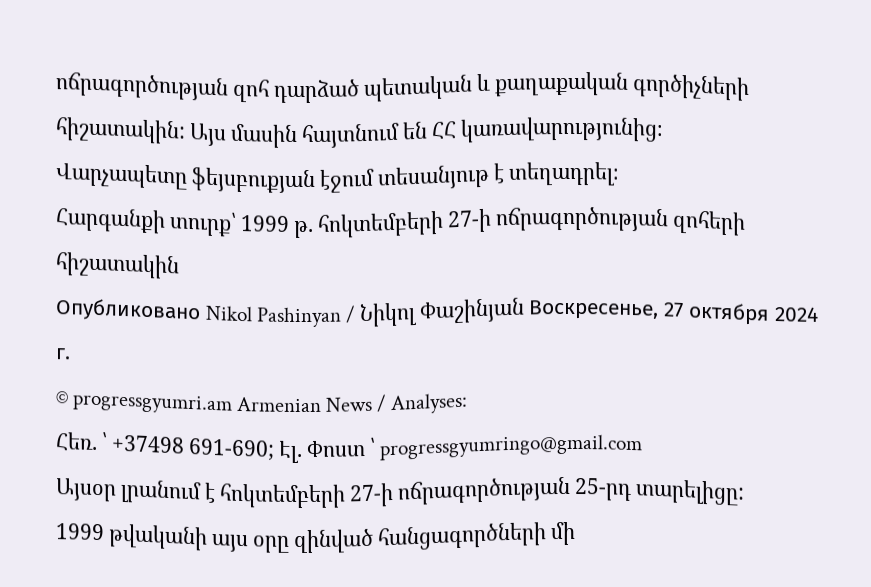ոճրագործության զոհ դարձած պետական և քաղաքական գործիչների հիշատակին: Այս մասին հայտնում են ՀՀ կառավարությունից։
Վարչապետը ֆեյսբուքյան էջում տեսանյութ է տեղադրել։
Հարգանքի տուրք՝ 1999 թ. հոկտեմբերի 27-ի ոճրագործության զոհերի հիշատակին
Опубликовано Nikol Pashinyan / Նիկոլ Փաշինյան Воскресенье, 27 октября 2024 г.
© progressgyumri.am Armenian News / Analyses:
Հեռ. ՝ +37498 691-690; Էլ. Փոստ ՝ progressgyumringo@gmail.com
Այսօր լրանում է հոկտեմբերի 27-ի ոճրագործության 25-րդ տարելիցը:
1999 թվականի այս օրը զինված հանցագործների մի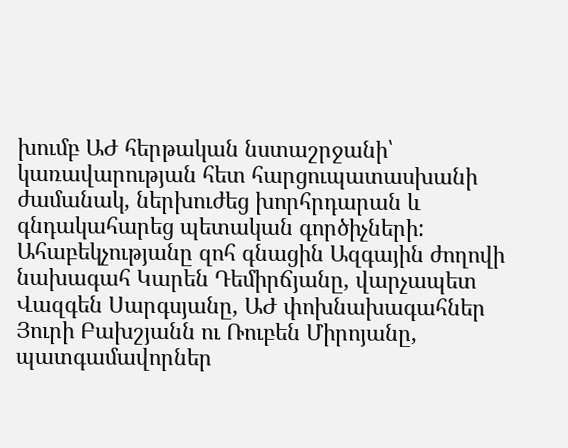խումբ ԱԺ հերթական նստաշրջանի՝ կառավարության հետ հարցուպատասխանի ժամանակ, ներխուժեց խորհրդարան և գնդակահարեց պետական գործիչների:
Ահաբեկչությանը զոհ գնացին Ազգային ժողովի նախագահ Կարեն Դեմիրճյանը, վարչապետ Վազգեն Սարգսյանը, ԱԺ փոխնախագահներ Յուրի Բախշյանն ու Ռուբեն Միրոյանը, պատգամավորներ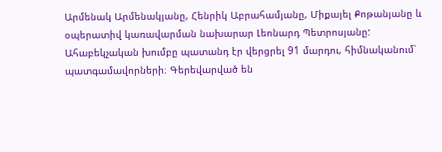Արմենակ Արմենակյանը, Հենրիկ Աբրահամյանը, Միքայել Քոթանյանը և օպերատիվ կառավարման նախարար Լեոնարդ Պետրոսյանը:
Ահաբեկչական խումբը պատանդ էր վերցրել 91 մարդու, հիմնականում՝ պատգամավորների։ Գերեվարված են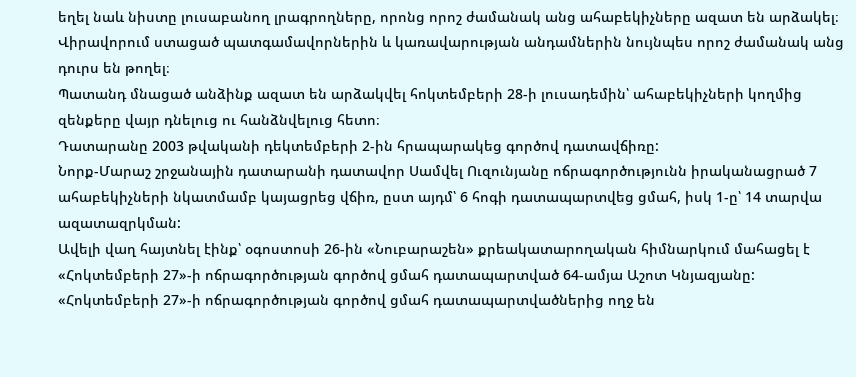եղել նաև նիստը լուսաբանող լրագրողները, որոնց որոշ ժամանակ անց ահաբեկիչները ազատ են արձակել։ Վիրավորում ստացած պատգամավորներին և կառավարության անդամներին նույնպես որոշ ժամանակ անց դուրս են թողել։
Պատանդ մնացած անձինք ազատ են արձակվել հոկտեմբերի 28-ի լուսադեմին՝ ահաբեկիչների կողմից զենքերը վայր դնելուց ու հանձնվելուց հետո։
Դատարանը 2003 թվականի դեկտեմբերի 2-ին հրապարակեց գործով դատավճիռը:
Նորք-Մարաշ շրջանային դատարանի դատավոր Սամվել Ուզունյանը ոճրագործությունն իրականացրած 7 ահաբեկիչների նկատմամբ կայացրեց վճիռ, ըստ այդմ՝ 6 հոգի դատապարտվեց ցմահ, իսկ 1-ը՝ 14 տարվա ազատազրկման:
Ավելի վաղ հայտնել էինք՝ օգոստոսի 26-ին «Նուբարաշեն» քրեակատարողական հիմնարկում մահացել է «Հոկտեմբերի 27»-ի ոճրագործության գործով ցմահ դատապարտված 64-ամյա Աշոտ Կնյազյանը:
«Հոկտեմբերի 27»-ի ոճրագործության գործով ցմահ դատապարտվածներից ողջ են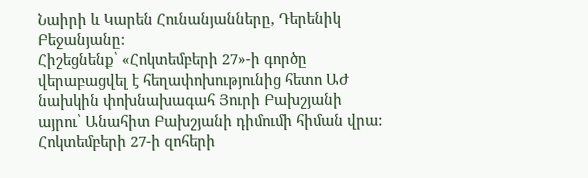Նաիրի և Կարեն Հունանյանները, Դերենիկ Բեջանյանը:
Հիշեցնենք՝ «Հոկտեմբերի 27»-ի գործը վերաբացվել է հեղափոխությունից հետո ԱԺ նախկին փոխնախագահ Յուրի Բախշյանի այրու՝ Անահիտ Բախշյանի դիմումի հիման վրա:
Հոկտեմբերի 27-ի զոհերի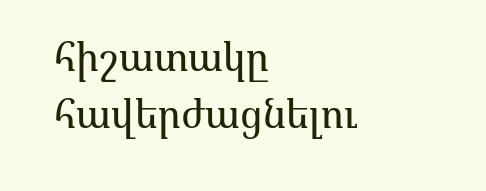հիշատակը հավերժացնելու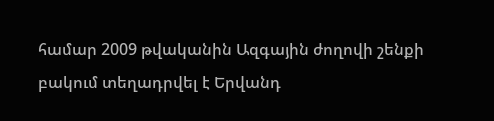համար 2009 թվականին Ազգային ժողովի շենքի բակում տեղադրվել է Երվանդ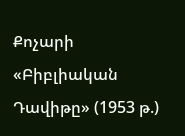Քոչարի «Բիբլիական Դավիթը» (1953 թ.)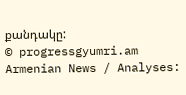քանդակը:
© progressgyumri.am Armenian News / Analyses: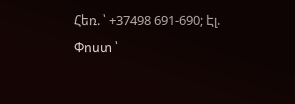Հեռ. ՝ +37498 691-690; Էլ. Փոստ ՝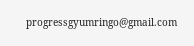progressgyumringo@gmail.com